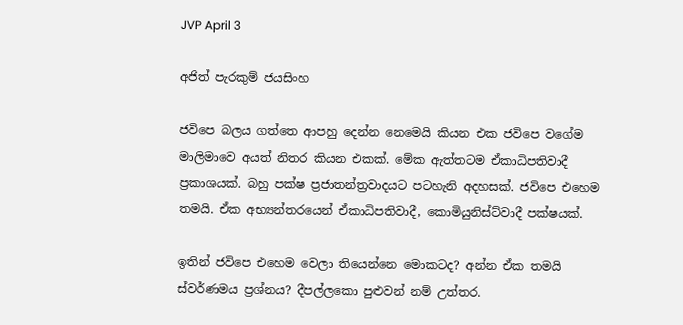JVP April 3

අජිත් පැරකුම් ජයසිංහ

ජවිපෙ බලය ගත්තෙ ආපහු දෙන්න නෙමෙයි කියන එක ජවිපෙ වගේම මාලිමාවෙ අයත් නිතර කියන එකක්. මේක ඇත්තටම ඒකාධිපතිවාදී ප්‍රකාශයක්. බහු පක්ෂ ප්‍රජාතන්ත්‍රවාදයට පටහැනි අදහසක්. ජවිපෙ එහෙම තමයි. ඒක අභ්‍යන්තරයෙන් ඒකාධිපතිවාදී, කොමියුනිස්ට්වාදී පක්ෂයක්.

ඉතින් ජවිපෙ එහෙම වෙලා තියෙන්නෙ මොකටද? අන්න ඒක තමයි ස්වර්ණමය ප්‍රශ්නය? දීපල්ලකො පුළුවන් නම් උත්තර.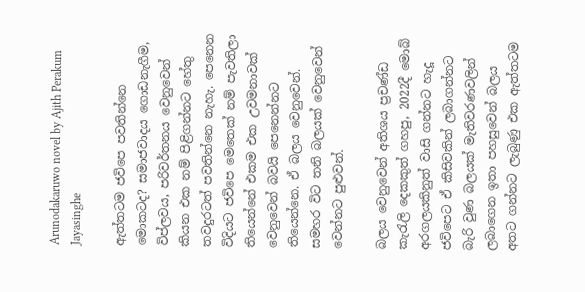Arunodakaruwo novel by Ajith Perakum Jayasinghe

ඇත්තටම ජවිපෙ පවතින්නෙ මොකටද? සමාජවාදය ගොඩනැගීම, විප්ලවය, පරිවර්තනය වෙනුවෙන් කියන එක නම් පිළිගන්නට හේතු තවදුරටත් පවතින්නෙ නැහැ. පෙනෙන විදියට ජවිපෙ මෙතෙක් නම් පැවතිලා තියෙන්නේ එකම එක උවමනාවක් වෙනුවෙන් බවයි පෙනෙන්නට තියෙන්නෙ. ඒ බලය වෙනුවෙන්. සමහර විට තනි බලයක් වෙනුවෙන් වෙන්නට පුළුවන්.

බලය වෙනුවෙන් අතිශය ප්‍රචණ්ඩ කැරැලි දෙකකුත් ගහපු, 2022දී මොබ් අරගලයකිනුත් වාසි ගන්නට හැදූ ජවිපෙට ඒ කිසිවකින් ලබාගන්නට බැරි වුණ බලයක් මැතිවරණවලින් ලබාගෙන ඉතා පහසුවෙන් බලය අතට ගන්නට ලැබුණු එක ඇත්තටම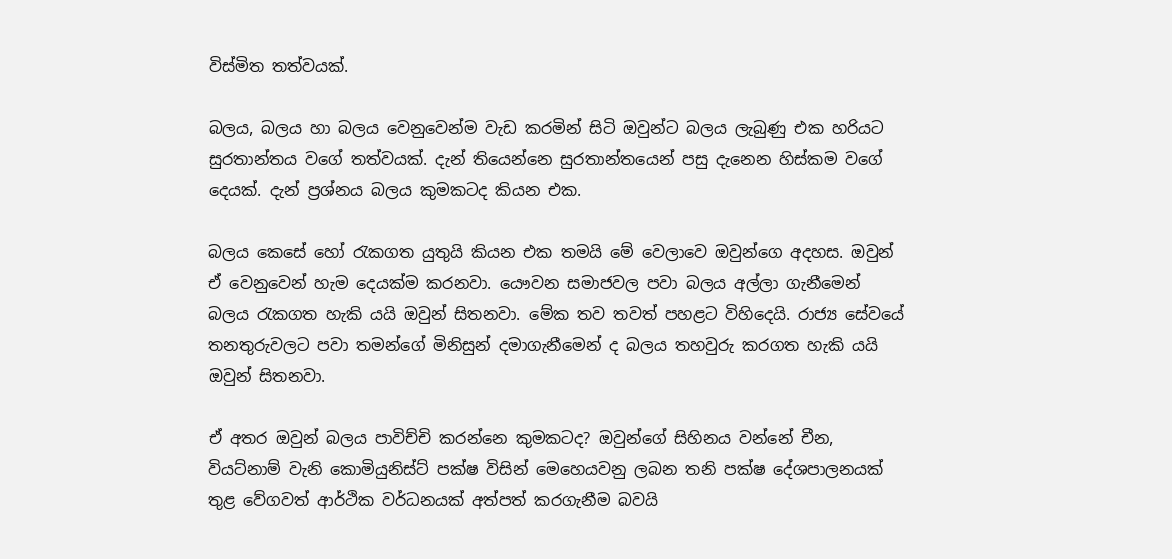විස්මිත තත්වයක්.

බලය, බලය හා බලය වෙනුවෙන්ම වැඩ කරමින් සිටි ඔවුන්ට බලය ලැබුණු එක හරියට සුරතාන්තය වගේ තත්වයක්. දැන් තියෙන්නෙ සුරතාන්තයෙන් පසු දැනෙන හිස්කම වගේ දෙයක්. දැන් ප්‍රශ්නය බලය කුමකටද කියන එක.

බලය කෙසේ හෝ රැකගත යුතුයි කියන එක තමයි මේ වෙලාවෙ ඔවුන්ගෙ අදහස. ඔවුන් ඒ වෙනුවෙන් හැම දෙයක්ම කරනවා. යෞවන සමාජවල පවා බලය අල්ලා ගැනීමෙන් බලය රැකගත හැකි යයි ඔවුන් සිතනවා. මේක තව තවත් පහළට විහිදෙයි. රාජ්‍ය සේවයේ තනතුරුවලට පවා තමන්ගේ මිනිසුන් දමාගැනීමෙන් ද බලය තහවුරු කරගත හැකි යයි ඔවුන් සිතනවා.

ඒ අතර ඔවුන් බලය පාවිච්චි කරන්නෙ කුමකටද? ඔවුන්ගේ සිහිනය වන්නේ චීන, වියට්නාම් වැනි කොමියුනිස්ට් පක්ෂ විසින් මෙහෙයවනු ලබන තනි පක්ෂ දේශපාලනයක් තුළ වේගවත් ආර්ථික වර්ධනයක් අත්පත් කරගැනීම බවයි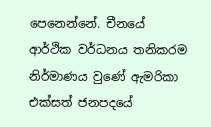පෙනෙන්නේ. චීනයේ ආර්ථික වර්ධනය තනිකරම නිර්මාණය වුණේ ඇමරිකා එක්සත් ජනපදයේ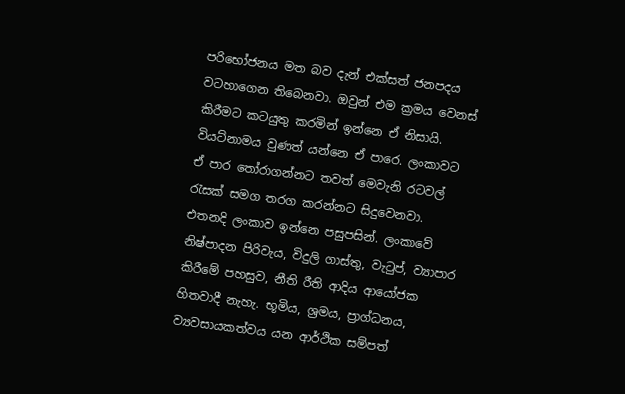පරිභෝජනය මත බව දැන් එක්සත් ජනපදය වටහාගෙන තිබෙනවා. ඔවුන් එම ක්‍රමය වෙනස් කිරීමට කටයුතු කරමින් ඉන්නෙ ඒ නිසායි. වියට්නාමය වුණත් යන්නෙ ඒ පාරෙ. ලංකාවට ඒ පාර තෝරාගන්නට තවත් මෙවැනි රටවල් රැසක් සමග තරග කරන්නට සිදුවෙනවා. එතනදි ලංකාව ඉන්නෙ පසුපසින්. ලංකාවේ නිෂ්පාදන පිරිවැය, විදුලි ගාස්තු, වැටුප්, ව්‍යාපාර කිරීමේ පහසුව, නීති රීති ආදිය ආයෝජක හිතවාදී නැහැ. භූමිය, ශ්‍රමය, ප්‍රාග්ධනය, ව්‍යවසායකත්වය යන ආර්ථික සම්පත්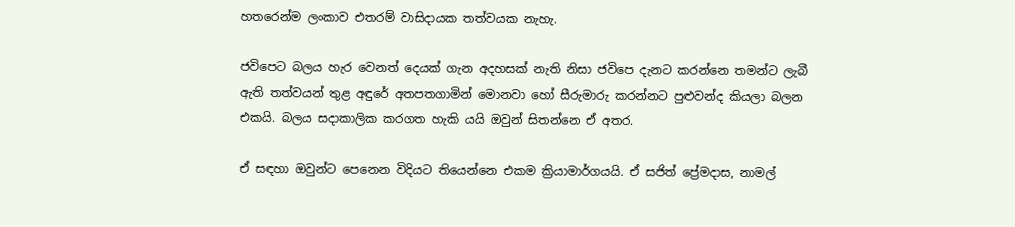හතරෙන්ම ලංකාව එතරම් වාසිදායක තත්වයක නැහැ.

ජවිපෙට බලය හැර වෙනත් දෙයක් ගැන අදහසක් නැති නිසා ජවිපෙ දැනට කරන්නෙ තමන්ට ලැබී ඇති තත්වයන් තුළ අඳුරේ අතපතගාමින් මොනවා හෝ සීරුමාරු කරන්නට පුළුවන්ද කියලා බලන එකයි. බලය සදාකාලික කරගත හැකි යයි ඔවුන් සිතන්නෙ ඒ අතර.

ඒ සඳහා ඔවුන්ට පෙනෙන විදියට තියෙන්නෙ එකම ක්‍රියාමාර්ගයයි. ඒ සජිත් ප්‍රේමදාස, නාමල්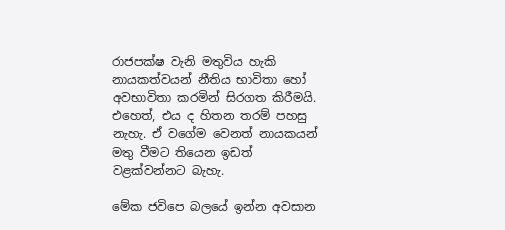රාජපක්ෂ වැනි මතුවිය හැකි නායකත්වයන් නීතිය භාවිතා හෝ අවභාවිතා කරමින් සිරගත කිරීමයි. එහෙත්, එය ද හිතන තරම් පහසු නැහැ. ඒ වගේම වෙනත් නායකයන් මතු වීමට තියෙන ඉඩත් වළක්වන්නට බැහැ.

මේක ජවිපෙ බලයේ ඉන්න අවසාන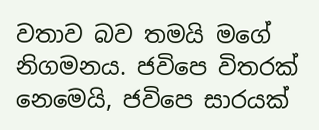වතාව බව තමයි මගේ නිගමනය. ජවිපෙ විතරක් නෙමෙයි, ජවිපෙ සාරයක්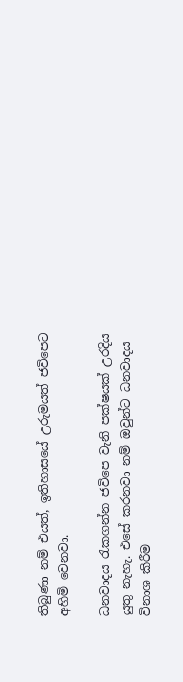තිබුණා නම් එයත්, ඉතිහාසයේ උරුමයත් ජවිපෙට අහිමි වෙනවා.

ධනවාදය රැකගන්න ජවිපෙ වැනි පක්ෂයක් උරදිය යුතු නැහැ. එසේ කරනවා නම් ඔවුන්ට ධනවාදය විනාශ කිරීම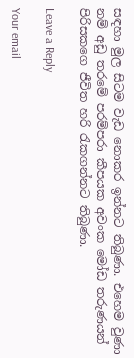සඳහා මුල සිටම වැඩ නොකර ඉන්නට තිබුණා. එහෙම වුණා නම් අඩු තරමේ පරම්පරා කීපයක අවංක මෝඩ තරුණයන් පිරිසකගෙ ජීවිත හරි රැකගන්නට තිබුණා.

Leave a Reply

Your email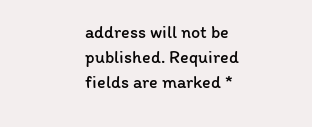address will not be published. Required fields are marked *